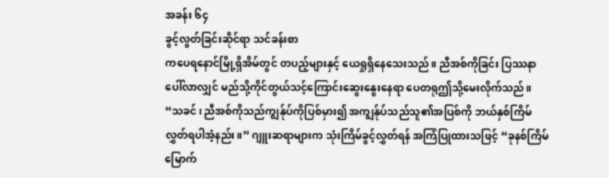အခန်း ၆၄
ခွင့်လွတ်ခြင်းဆိုင်ရာ သင်ခန်းစာ
ကပေရနောင်မြို့ရှိအိမ်တွင် တပည့်များနှင့် ယေရှုရှိနေသေးသည်။ ညီအစ်ကိုခြင်း ပြဿနာပေါ်လာလျှင် မည်သို့ကိုင်တွယ်သင့်ကြောင်းဆွေးနွေးနေရာ ပေတရုဤသို့မေးလိုက်သည်။ “သခင်၊ ညီအစ်ကိုသည်ကျွန်ုပ်ကိုပြစ်မှား၍ အကျွန်ုပ်သည်သူ၏အပြစ်ကို ဘယ်နှစ်ကြိမ်လွှတ်ရပါအံ့နည်း။” ဂျူးဆရာများက သုံးကြိမ်ခွင့်လွှတ်ရန် အကြံပြုထားသဖြင့် “ခုနစ်ကြိမ်မြောက်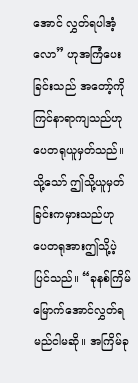အောင် လွှတ်ရပါအံ့လော” ဟုအကြံပေးခြင်းသည် အတော့်ကိုကြင်နာရာကျသည်ဟု ပေတရုယူမှတ်သည်။
သို့သော် ဤသို့ယူမှတ်ခြင်းကမှားသည်ဟု ပေတရုအားဤသို့ပဲ့ပြင်သည်။ “ခုနစ်ကြိမ်မြောက်အောင်လွှတ်ရမည်ငါမဆို။ အကြိမ်ခု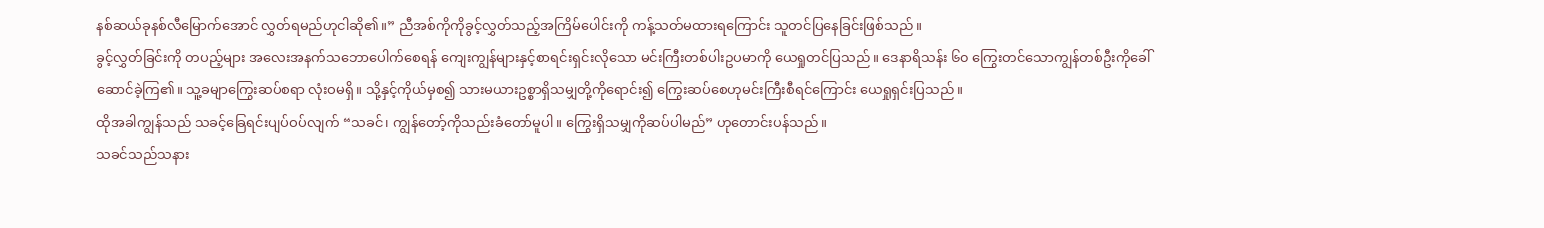နစ်ဆယ်ခုနစ်လီမြောက်အောင် လွှတ်ရမည်ဟုငါဆို၏။” ညီအစ်ကိုကိုခွင့်လွှတ်သည့်အကြိမ်ပေါင်းကို ကန့်သတ်မထားရကြောင်း သူတင်ပြနေခြင်းဖြစ်သည်။
ခွင့်လွှတ်ခြင်းကို တပည့်များ အလေးအနက်သဘောပေါက်စေရန် ကျေးကျွန်များနှင့်စာရင်းရှင်းလိုသော မင်းကြီးတစ်ပါးဥပမာကို ယေရှုတင်ပြသည်။ ဒေနာရိသန်း ၆၀ ကြွေးတင်သောကျွန်တစ်ဦးကိုခေါ်ဆောင်ခဲ့ကြ၏။ သူ့ခမျာကြွေးဆပ်စရာ လုံးဝမရှိ။ သို့နှင့်ကိုယ်မှစ၍ သားမယားဥစ္စာရှိသမျှတို့ကိုရောင်း၍ ကြွေးဆပ်စေဟုမင်းကြီးစီရင်ကြောင်း ယေရှုရှင်းပြသည်။
ထိုအခါကျွန်သည် သခင့်ခြေရင်းပျပ်ဝပ်လျက် “သခင်၊ ကျွန်တော့်ကိုသည်းခံတော်မူပါ။ ကြွေးရှိသမျှကိုဆပ်ပါမည်” ဟုတောင်းပန်သည်။
သခင်သည်သနား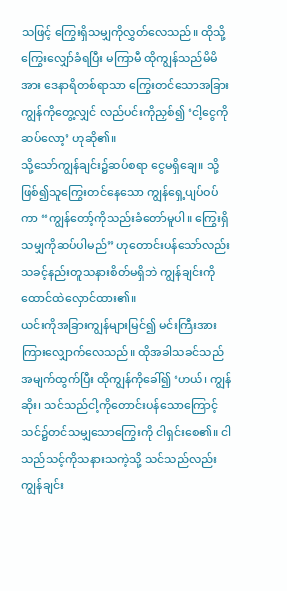သဖြင့် ကြွေးရှိသမျှကိုလွှတ်လေသည်။ ထိုသို့ကြွေးလျှော်ခံရပြီး မကြာမီ ထိုကျွန်သည်မိမိအား ဒေနာရိတစ်ရာသာ ကြွေးတင်သောအခြားကျွန်ကိုတွေ့လျှင် လည်ပင်းကိုညှစ်၍ ‘ငါ့ငွေကိုဆပ်လော့’ ဟုဆို၏။
သို့သော်ကျွန်ချင်း၌ဆပ်စရာ ငွေမရှိချေ။ သို့ဖြစ်၍သူကြွေးတင်နေသော ကျွန်ရှေ့ပျပ်ဝပ်ကာ “ကျွန်တော့်ကိုသည်းခံတော်မူပါ။ ကြွေးရှိသမျှကိုဆပ်ပါမည်” ဟုတောင်းပန်သော်လည်း သခင့်နည်းတူသနားစိတ်မရှိဘဲ ကျွန်ချင်းကိုထောင်ထဲလှောင်ထား၏။
ယင်းကိုအခြားကျွန်များမြင်၍ မင်းကြီးအားကြားလျှောက်လေသည်။ ထိုအခါသခင်သည်အမျက်ထွက်ပြီး ထိုကျွန်ကိုခေါ်၍ ‘ဟယ်၊ ကျွန်ဆိုး၊ သင်သည်ငါ့ကိုတောင်းပန်သောကြောင့် သင်၌တင်သမျှသောကြွေးကို ငါရှင်းစေ၏။ ငါသည်သင့်ကိုသနားသကဲ့သို့ သင်သည်လည်း ကျွန်ချင်း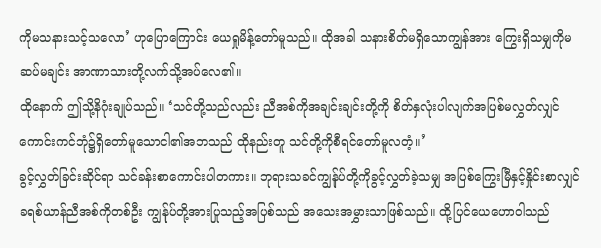ကိုမသနားသင့်သလော’ ဟုပြောကြောင်း ယေရှုမိန့်တော်မူသည်။ ထိုအခါ သနားစိတ်မရှိသောကျွန်အား ကြွေးရှိသမျှကိုမဆပ်မချင်း အာဏာသားတို့လက်သို့အပ်လေ၏။
ထိုနောက် ဤသို့နိဂုံးချုပ်သည်။ ‘သင်တို့သည်လည်း ညီအစ်ကိုအချင်းချင်းတို့ကို စိတ်နှလုံးပါလျက်အပြစ်မလွှတ်လျှင် ကောင်းကင်ဘုံ၌ရှိတော်မူသောငါ၏အဘသည် ထိုနည်းတူ သင်တို့ကိုစီရင်တော်မူလတံ့။’
ခွင့်လွှတ်ခြင်းဆိုင်ရာ သင်ခန်းစာကောင်းပါတကား။ ဘုရားသခင်ကျွန်ုပ်တို့ကိုခွင့်လွှတ်ခဲ့သမျှ အပြစ်ကြွေးမြီနှင့်နှိုင်းစာလျှင် ခရစ်ယာန်ညီအစ်ကိုတစ်ဦး ကျွန်ုပ်တို့အားပြုသည့်အပြစ်သည် အသေးအမွှားသာဖြစ်သည်။ ထို့ပြင်ယေဟောဝါသည်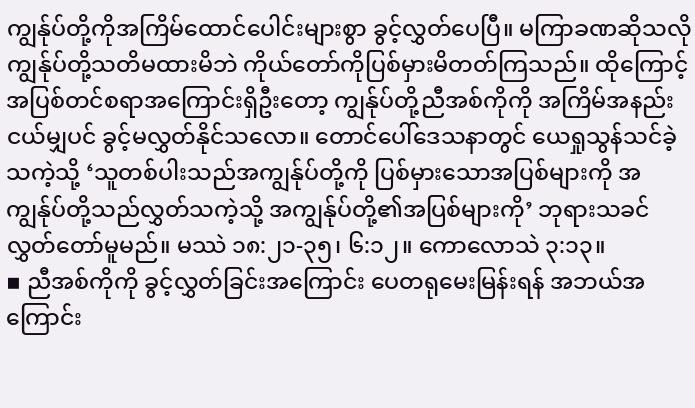ကျွန်ုပ်တို့ကိုအကြိမ်ထောင်ပေါင်းများစွာ ခွင့်လွှတ်ပေပြီ။ မကြာခဏဆိုသလို ကျွန်ုပ်တို့သတိမထားမိဘဲ ကိုယ်တော်ကိုပြစ်မှားမိတတ်ကြသည်။ ထိုကြောင့်အပြစ်တင်စရာအကြောင်းရှိဦးတော့ ကျွန်ုပ်တို့ညီအစ်ကိုကို အကြိမ်အနည်းငယ်မျှပင် ခွင့်မလွှတ်နိုင်သလော။ တောင်ပေါ်ဒေသနာတွင် ယေရှုသွန်သင်ခဲ့သကဲ့သို့ ‘သူတစ်ပါးသည်အကျွန်ုပ်တို့ကို ပြစ်မှားသောအပြစ်များကို အကျွန်ုပ်တို့သည်လွှတ်သကဲ့သို့ အကျွန်ုပ်တို့၏အပြစ်များကို’ ဘုရားသခင်လွှတ်တော်မူမည်။ မဿဲ ၁၈:၂၁-၃၅၊ ၆:၁၂။ ကောလောသဲ ၃:၁၃။
▪ ညီအစ်ကိုကို ခွင့်လွှတ်ခြင်းအကြောင်း ပေတရုမေးမြန်းရန် အဘယ်အကြောင်း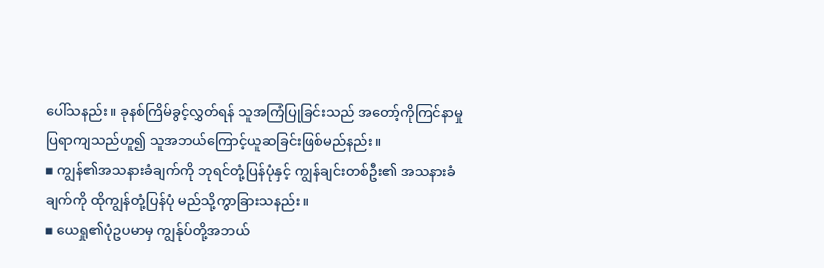ပေါ်သနည်း။ ခုနစ်ကြိမ်ခွင့်လွှတ်ရန် သူအကြံပြုခြင်းသည် အတော့်ကိုကြင်နာမှုပြရာကျသည်ဟူ၍ သူအဘယ်ကြောင့်ယူဆခြင်းဖြစ်မည်နည်း။
▪ ကျွန်၏အသနားခံချက်ကို ဘုရင်တုံ့ပြန်ပုံနှင့် ကျွန်ချင်းတစ်ဦး၏ အသနားခံချက်ကို ထိုကျွန်တုံ့ပြန်ပုံ မည်သို့ကွာခြားသနည်း။
▪ ယေရှု၏ပုံဥပမာမှ ကျွန်ုပ်တို့အဘယ်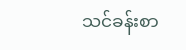သင်ခန်းစာ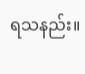ရသနည်း။